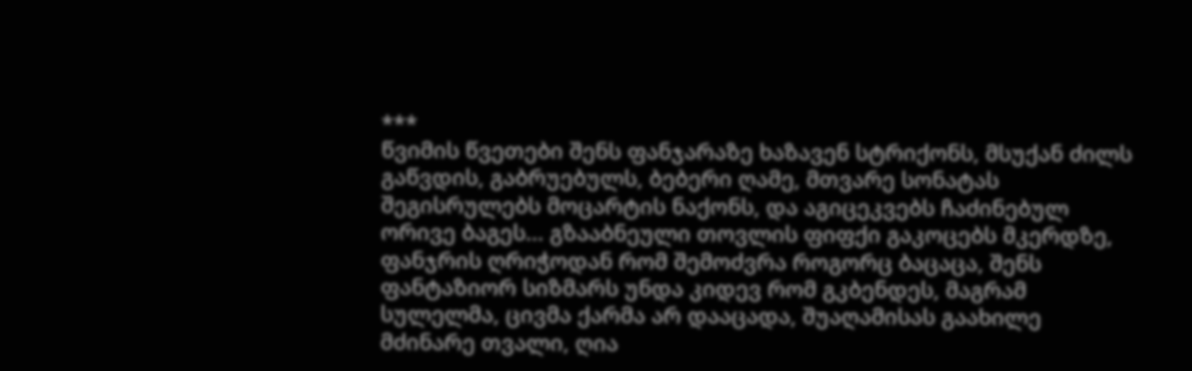***
წვიმის წვეთები შენს ფანჯარაზე ხაზავენ სტრიქონს, მსუქან ძილს გაწვდის, გაბრუებულს, ბებერი ღამე, მთვარე სონატას შეგისრულებს მოცარტის ნაქონს, და აგიცეკვებს ჩაძინებულ ორივე ბაგეს... გზააბნეული თოვლის ფიფქი გაკოცებს მკერდზე, ფანჯრის ღრიჭოდან რომ შემოძვრა როგორც ბაცაცა, შენს ფანტაზიორ სიზმარს უნდა კიდევ რომ გკბენდეს, მაგრამ სულელმა, ცივმა ქარმა არ დააცადა, შუაღამისას გაახილე მძინარე თვალი, ღია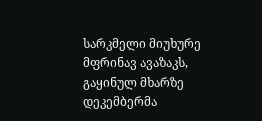სარკმელი მიუხურე მფრინავ ავაზაკს, გაყინულ მხარზე დეკემბერმა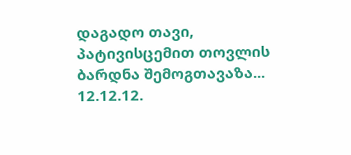დაგადო თავი, პატივისცემით თოვლის ბარდნა შემოგთავაზა... 12.12.12.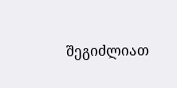შეგიძლიათ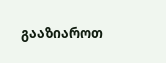გააზიაროთ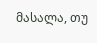მასალა, თუ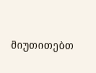მიუთითებთ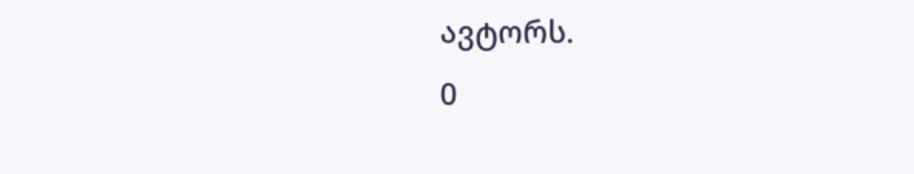ავტორს.
0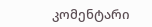კომენტარი